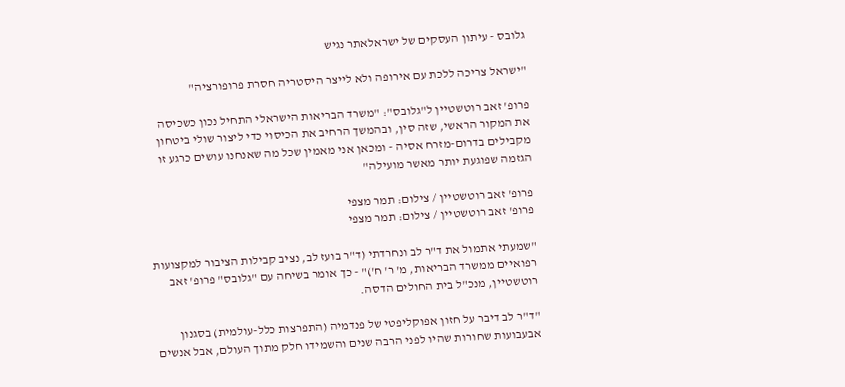גלובס - עיתון העסקים של ישראלאתר נגיש

"ישראל צריכה ללכת עם אירופה ולא לייצר היסטריה חסרת פרופורציה"

פרופ' זאב רוטשטיין ל"גלובס": "משרד הבריאות הישראלי התחיל נכון כשכיסה את המקור הראשי, שזה סין, ובהמשך הרחיב את הכיסוי כדי ליצור שולי ביטחון מקבילים בדרום-מזרח אסיה - ומכאן אני מאמין שכל מה שאנחנו עושים כרגע זו הגזמה שפוגעת יותר מאשר מועילה"

פרופ' זאב רוטשטיין / צילום: תמר מצפי
פרופ' זאב רוטשטיין / צילום: תמר מצפי

"שמעתי אתמול את ד"ר לב ונחרדתי (ד"ר בועז לב, נציב קבילות הציבור למקצועות רפואיים ממשרד הבריאות, מ' ר' ח')" - כך אומר בשיחה עם "גלובס" פרופ' זאב רוטשטיין, מנכ"ל בית החולים הדסה.

"ד"ר לב דיבר על חזון אפוקליפטי של פנדמיה (התפרצות כלל-עולמית) בסגנון אבעבועות שחורות שהיו לפני הרבה שנים והשמידו חלק מתוך העולם, אבל אנשים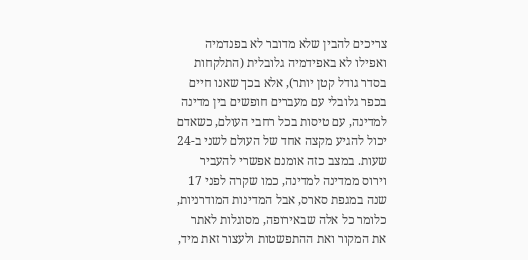צריכים להבין שלא מדובר לא בפנדמיה ואפילו לא באפידמיה גלובלית (התלקחות בסדר גודל קטן יותר), אלא בכך שאנו חיים בכפר גלובלי עם מעברים חופשים בין מדינה למדינה, עם טיסות בכל רחבי העולם, כשאדם יכול להגיע מקצה אחד של העולם לשני ב-24 שעות. במצב כזה אומנם אפשרי להעביר וירוס ממדינה למדינה, כמו שקרה לפני 17 שנה במגפת סארס, אבל המדינות המודרניות, כלומר כל אלה שבאירופה, מסוגלות לאתר את המקור ואת ההתפשטות ולעצור זאת מיד,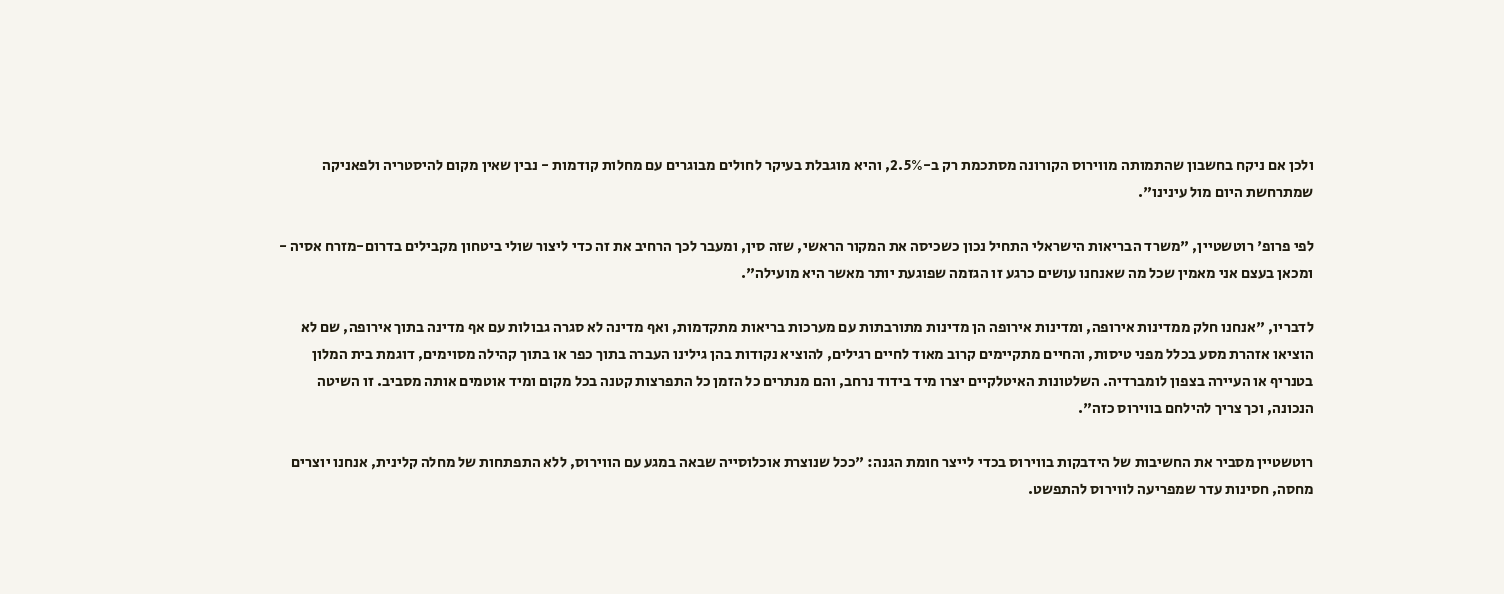ולכן אם ניקח בחשבון שהתמותה מווירוס הקורונה מסתכמת רק ב-2.5%, והיא מוגבלת בעיקר לחולים מבוגרים עם מחלות קודמות - נבין שאין מקום להיסטריה ולפאניקה שמתרחשת היום מול עינינו".

לפי פרופ' רוטשטיין, "משרד הבריאות הישראלי התחיל נכון כשכיסה את המקור הראשי, שזה סין, ומעבר לכך הרחיב את זה כדי ליצור שולי ביטחון מקבילים בדרום-מזרח אסיה - ומכאן בעצם אני מאמין שכל מה שאנחנו עושים כרגע זו הגזמה שפוגעת יותר מאשר היא מועילה".

לדבריו, "אנחנו חלק ממדינות אירופה, ומדינות אירופה הן מדינות מתורבתות עם מערכות בריאות מתקדמות, ואף מדינה לא סגרה גבולות עם אף מדינה בתוך אירופה, שם לא הוציאו אזהרת מסע בכלל מפני טיסות, והחיים מתקיימים קרוב מאוד לחיים רגילים, להוציא נקודות בהן גילינו העברה בתוך כפר או בתוך קהילה מסוימים, דוגמת בית המלון בטנריף או העיירה בצפון לומברדיה. השלטונות האיטלקיים יצרו מיד בידוד נרחב, והם מנתרים כל הזמן כל התפרצות קטנה בכל מקום ומיד אוטמים אותה מסביב. זו השיטה הנכונה, וכך צריך להילחם בווירוס כזה".

רוטשטיין מסביר את החשיבות של הידבקות בווירוס בכדי לייצר חומת הגנה: "ככל שנוצרת אוכלוסייה שבאה במגע עם הווירוס, ללא התפתחות של מחלה קלינית, אנחנו יוצרים מחסה, חסינות עדר שמפריעה לווירוס להתפשט.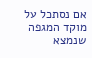אם נסתכל על מוקד המגפה שנמצא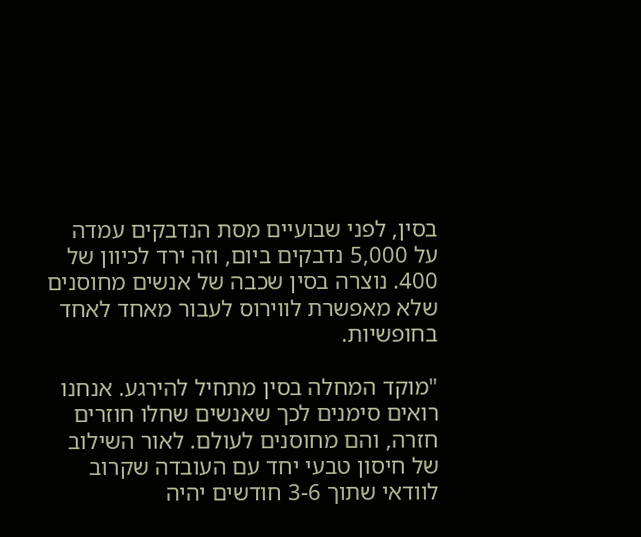בסין, לפני שבועיים מסת הנדבקים עמדה על 5,000 נדבקים ביום, וזה ירד לכיוון של 400. נוצרה בסין שכבה של אנשים מחוסנים שלא מאפשרת לווירוס לעבור מאחד לאחד בחופשיות.

"מוקד המחלה בסין מתחיל להירגע. אנחנו רואים סימנים לכך שאנשים שחלו חוזרים חזרה, והם מחוסנים לעולם. לאור השילוב של חיסון טבעי יחד עם העובדה שקרוב לוודאי שתוך 3-6 חודשים יהיה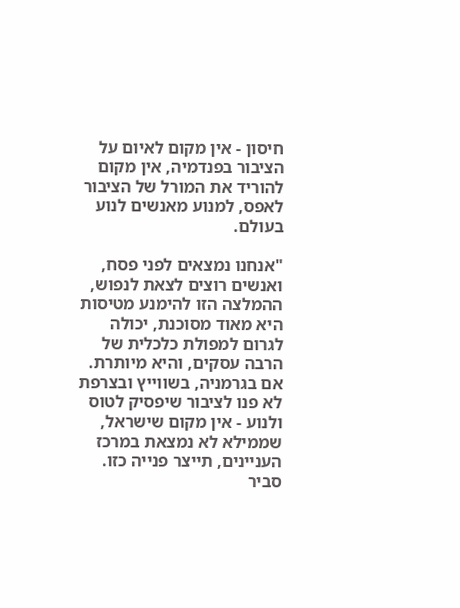חיסון - אין מקום לאיום על הציבור בפנדמיה, אין מקום להוריד את המורל של הציבור לאפס, למנוע מאנשים לנוע בעולם.

"אנחנו נמצאים לפני פסח, ואנשים רוצים לצאת לנפוש, ההמלצה הזו להימנע מטיסות היא מאוד מסוכנת, יכולה לגרום למפולת כלכלית של הרבה עסקים, והיא מיותרת. אם בגרמניה, בשווייץ ובצרפת לא פנו לציבור שיפסיק לטוס ולנוע - אין מקום שישראל, שממילא לא נמצאת במרכז העניינים, תייצר פנייה כזו. סביר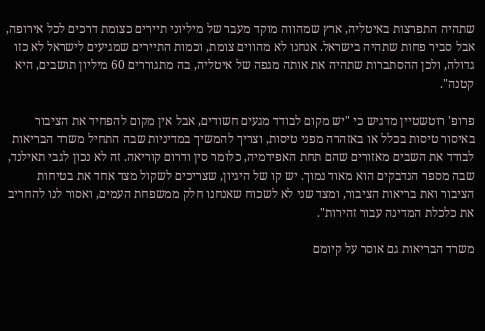שתהיה התפרצות באיטליה, ארץ שמהווה מוקד מעבר של מיליוני תיירים כצומת דרכים לכל אירופה, אבל סביר פחות שתהיה בישראל. אנחנו לא מהווים צומת, וכמות התיירים שמגיעים לישראל לא כזו גדולה, ולכן ההסתברות שתהיה את אותה מגפה של איטליה, בה מתגוררים 60 מיליון תושבים, היא קטנה".

פרופ' רוטשטיין מדגיש כי "יש מקום לבודד מגעים חשודים, אבל אין מקום להפחיד את הציבור באיסור טיסות בכלל או באזהרה מפני טיסות, וצריך להמשיך במדיניות שבה התחיל משרד הבריאות לבודד את השבים מאזורים שהם תחת האפידמיה, כלומר סין ודרום קוריאה. זה לא נכון לגבי תאילנד, שבה מספר הנדבקים הוא מאוד נמוך. יש קו של היגיון, שצריכים לשקול מצד אחד את בטיחות הציבור ואת בריאות הציבור, ומצד שני לא לשכוח שאנחנו חלק ממשפחת העמים, ואסור לנו להחריב את כלכלת המדינה עבור זהירות".

משרד הבריאות גם אוסר על קיומם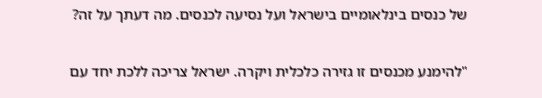של כנסים בינלאומיים בישראל ועל נסיעה לכנסים. מה דעתך על זה?

"להימנע מכנסים זו גזירה כלכלית ויקרה. ישראל צריכה ללכת יחד עם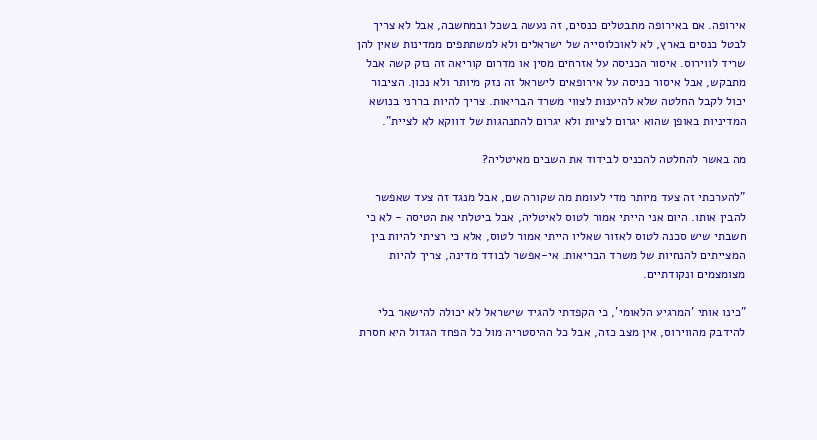אירופה. אם באירופה מתבטלים כנסים, זה נעשה בשכל ובמחשבה, אבל לא צריך לבטל כנסים בארץ, לא לאוכלוסייה של ישראלים ולא למשתתפים ממדינות שאין להן שריד לווירוס. איסור הכניסה על אזרחים מסין או מדרום קוריאה זה נזק קשה אבל מתבקש, אבל איסור כניסה על אירופאים לישראל זה נזק מיותר ולא נכון. הציבור יכול לקבל החלטה שלא להיענות לצווי משרד הבריאות. צריך להיות בררני בנושא המדיניות באופן שהוא יגרום לציות ולא יגרום להתנהגות של דווקא לא לציית".

מה באשר להחלטה להכניס לבידוד את השבים מאיטליה?

"להערכתי זה צעד מיותר מדי לעומת מה שקורה שם, אבל מנגד זה צעד שאפשר להבין אותו. היום אני הייתי אמור לטוס לאיטליה, אבל ביטלתי את הטיסה - לא כי חשבתי שיש סכנה לטוס לאזור שאליו הייתי אמור לטוס, אלא כי רציתי להיות בין המצייתים להנחיות של משרד הבריאות. אי-אפשר לבודד מדינה, צריך להיות מצומצמים ונקודתיים.

"כינו אותי 'המרגיע הלאומי', כי הקפדתי להגיד שישראל לא יכולה להישאר בלי להידבק מהווירוס, אין מצב כזה, אבל כל ההיסטריה מול כל הפחד הגדול היא חסרת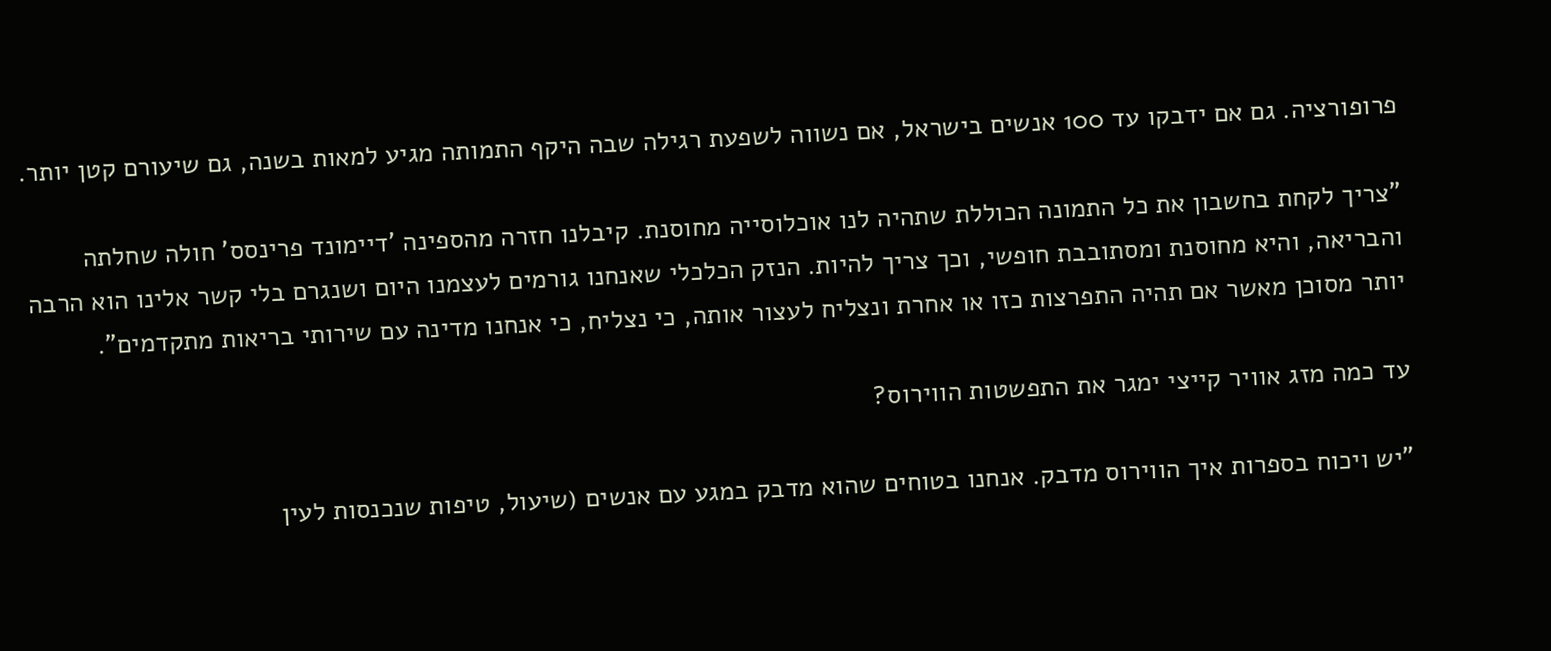פרופורציה. גם אם ידבקו עד 100 אנשים בישראל, אם נשווה לשפעת רגילה שבה היקף התמותה מגיע למאות בשנה, גם שיעורם קטן יותר.

"צריך לקחת בחשבון את כל התמונה הכוללת שתהיה לנו אוכלוסייה מחוסנת. קיבלנו חזרה מהספינה 'דיימונד פרינסס' חולה שחלתה והבריאה, והיא מחוסנת ומסתובבת חופשי, וכך צריך להיות. הנזק הכלכלי שאנחנו גורמים לעצמנו היום ושנגרם בלי קשר אלינו הוא הרבה יותר מסוכן מאשר אם תהיה התפרצות כזו או אחרת ונצליח לעצור אותה, כי נצליח, כי אנחנו מדינה עם שירותי בריאות מתקדמים".

עד כמה מזג אוויר קייצי ימגר את התפשטות הווירוס?

"יש ויכוח בספרות איך הווירוס מדבק. אנחנו בטוחים שהוא מדבק במגע עם אנשים (שיעול, טיפות שנכנסות לעין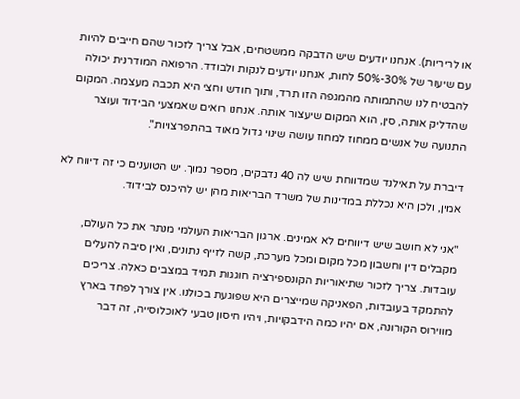או לריריות). אנחנו יודעים שיש הדבקה ממשטחים, אבל צריך לזכור שהם חייבים להיות עם שיעור של 30%-50% לחות, אנחנו יודעים לנקות ולבודד. הרפואה המודרנית יכולה להבטיח לנו שהתמותה מהמגפה הזו תרד, ותוך חודש וחצי היא תכבה מעצמה. המקום שהדליק אותה, סין, הוא המקום שיעצור אותה. אנחנו רואים שאמצעי הבידוד ועוצר התנועה של אנשים ממחוז למחוז עושה שינוי גדול מאוד בהתפרצויות".

דיברת על תאילנד שמדווחת שיש לה 40 נדבקים, מספר נמוך. יש הטוענים כי זה דיווח לא אמין, ולכן היא נכללת במדינות של משרד הבריאות מהן יש להיכנס לבידוד.

"אני לא חושב שיש דיווחים לא אמינים. ארגון הבריאות העולמי מנתר את כל העולם, מקבלים דין וחשבון מכל מקום ומכל מערכת, קשה לזייף נתונים, ואין סיבה להעלים עובדות. צריך לזכור שתיאוריות הקונספירציה חוגגות תמיד במצבים כאלה. צריכים להתמקד בעובדות, הפאניקה שמייצרים היא שפוגעת בכולנו. אין צורך לפחד בארץ מווירוס הקורונה, אם יהיו כמה הידבקויות, ויהיו חיסון טבעי לאוכלוסייה, זה דבר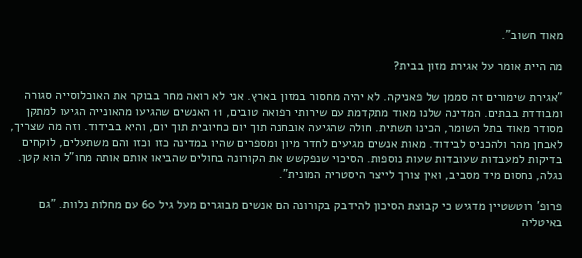מאוד חשוב".

מה היית אומר על אגירת מזון בבית?

"אגירת שימורים זה סממן של פאניקה. לא יהיה מחסור במזון בארץ. אני לא רואה מחר בבוקר את האוכלוסייה סגורה ומבודדת בבתים. המדינה שלנו מאוד מתקדמת עם שירותי רפואה טובים, 11 האנשים שהגיעו מהאונייה הגיעו למתקן מסודר מאוד בתל השומר, הכינו תשתית. חולה שהגיעה אובחנה תוך יום כחיובית תוך יום, והיא בבידוד. וזה מה שצריך, לאבחן מהר ולהכניס לבידוד. מאות אנשים מגיעים לחדר מיון ומספרים שהיו במדינה כזו וכזו והם משתעלים, לוקחים בדיקות למעבדות שעובדות שעות נוספות. הסיכוי שנפקשש את הקורונה בחולים שהביאו אותם אותה מחו"ל הוא קטן. נגלה, נחסום מיד מסביב, ואין צורך לייצר היסטריה המונית".

פרופ' רוטשטיין מדגיש כי קבוצת הסיכון להידבק בקורונה הם אנשים מבוגרים מעל גיל 60 עם מחלות נלוות. "גם באיטליה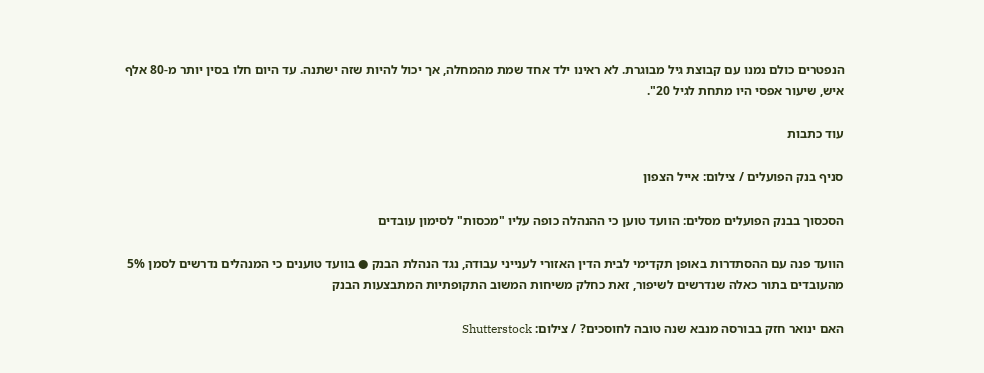הנפטרים כולם נמנו עם קבוצת גיל מבוגרת. לא ראינו ילד אחד שמת מהמחלה, אך יכול להיות שזה ישתנה. עד היום חלו בסין יותר מ-80 אלף איש, שיעור אפסי היו מתחת לגיל 20".

עוד כתבות

סניף בנק הפועלים / צילום: אייל הצפון

הסכסוך בבנק הפועלים מסלים: הוועד טוען כי ההנהלה כופה עליו "מכסות" לסימון עובדים

הוועד פנה עם ההסתדרות באופן תקדימי לבית הדין האזורי לענייני עבודה, נגד הנהלת הבנק ● בוועד טוענים כי המנהלים נדרשים לסמן 5% מהעובדים בתור כאלה שנדרשים לשיפור, זאת כחלק משיחות המשוב התקופתיות המתבצעות הבנק

האם ינואר חזק בבורסה מנבא שנה טובה לחוסכים? / צילום: Shutterstock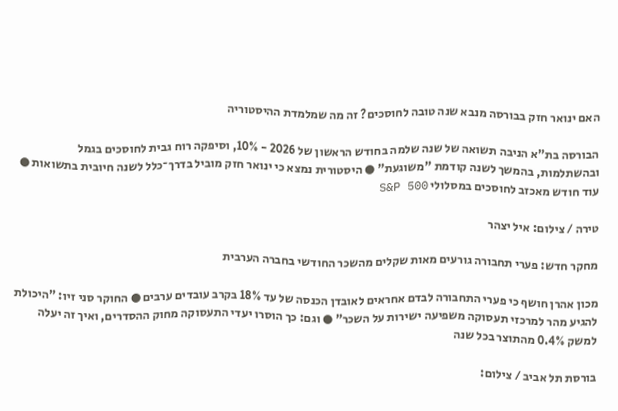האם ינואר חזק בבורסה מנבא שנה טובה לחוסכים? זה מה שמלמדת ההיסטוריה

הבורסה בת"א הניבה תשואה של שנה שלמה בחודש הראשון של 2026 - 10%, וסיפקה רוח גבית לחוסכים בגמל ובהשתלמות, בהמשך לשנה קודמת "משוגעת" ● היסטורית נמצא כי ינואר חזק מוביל בדרך־כלל לשנה חיובית בתשואות ● עוד חודש מאכזב לחוסכים במסלולי S&P 500

טירה / צילום: איל יצהר

מחקר חדש: פערי תחבורה גורעים מאות שקלים מהשכר החודשי בחברה הערבית

מכון אהרן חושף כי פערי התחבורה לבדם אחראים לאובדן הכנסה של עד 18% בקרב עובדים ערבים ● החוקר סני זיו: "היכולת להגיע מהר למרכזי תעסוקה משפיעה ישירות על השכר" ● וגם: כך הוסרו יעדי התעסוקה מחוק ההסדרים, ואיך זה יעלה למשק 0.4% מהתוצר בכל שנה

בורסת תל אביב / צילום: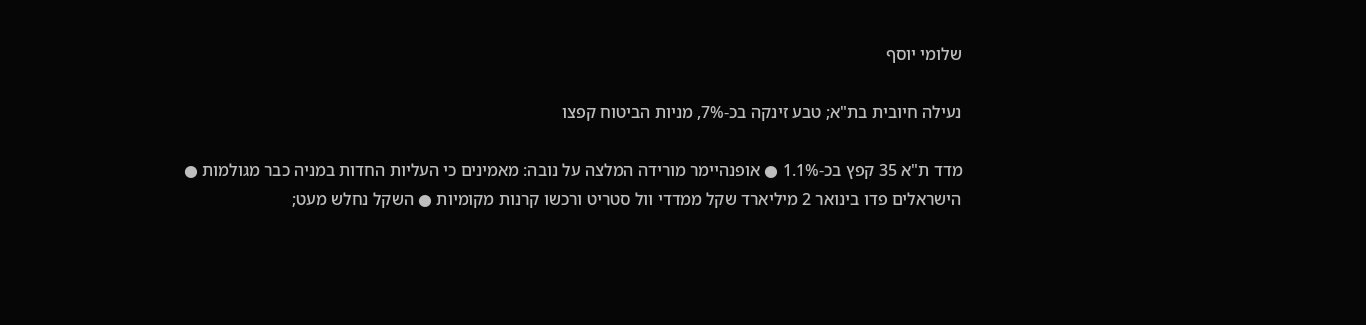שלומי יוסף

נעילה חיובית בת"א; טבע זינקה בכ-7%, מניות הביטוח קפצו

מדד ת"א 35 קפץ בכ-1.1% ● אופנהיימר מורידה המלצה על נובה: מאמינים כי העליות החדות במניה כבר מגולמות ● הישראלים פדו בינואר 2 מיליארד שקל ממדדי וול סטריט ורכשו קרנות מקומיות ● השקל נחלש מעט;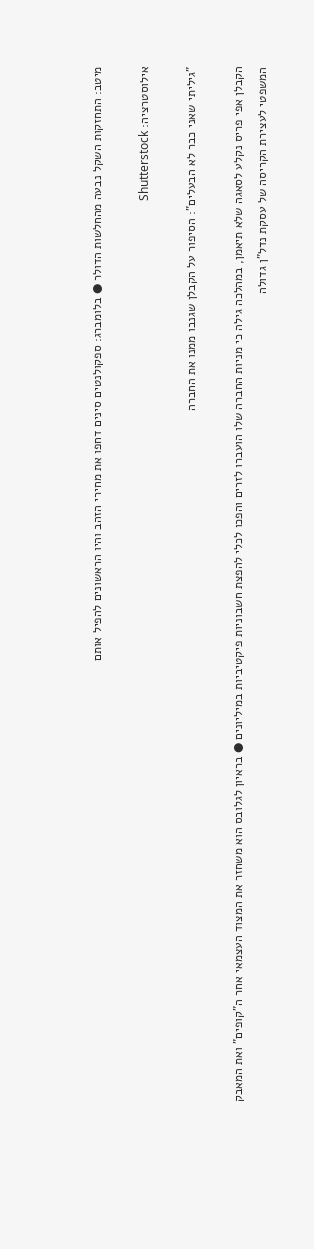מיטב: התחזקות השקל נבעה מהחלשות הדולר ● בלומברג: ספקולנטים סינים דחפו את מחירי הזהב והיו הראשונים להפיל אותם

אילוסטרציה: Shutterstock

"גיליתי שאני כבר לא הבעלים": הסיפור על הקבלן שגנבו ממנו את החברה

הקבלן אפי פריס נקלע לסאגה שלא תיאמן, במהלכה גילה כי מניות החברה שלו הועברו לזרים והפכו לכלי להפצת חשבוניות פיקטיביות במיליונים ● בראיון לגלובס הוא משחזר את המצוד העצמאי אחר ה"קופים" ואת המאבק המשפטי לעצירת הקריסה של עסקת נדל"ן גדולה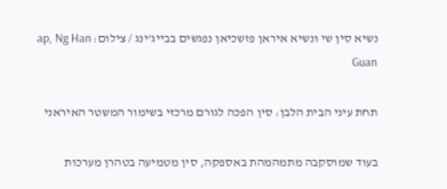נשיא סין שי ונשיא איראן פזשכיאן נפגשים בבייג'ינג / צילום: ap, Ng Han Guan

תחת עיני הבית הלבן: סין הפכה לגורם מרכזי בשימור המשטר האיראני

בעוד שמוסקבה מתמהמהת באספקה, סין מטמיעה בטהרן מערכות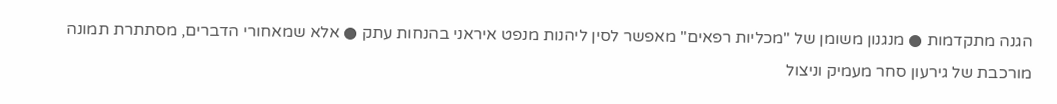הגנה מתקדמות ● מנגנון משומן של "מכליות רפאים" מאפשר לסין ליהנות מנפט איראני בהנחות עתק ● אלא שמאחורי הדברים, מסתתרת תמונה מורכבת של גירעון סחר מעמיק וניצול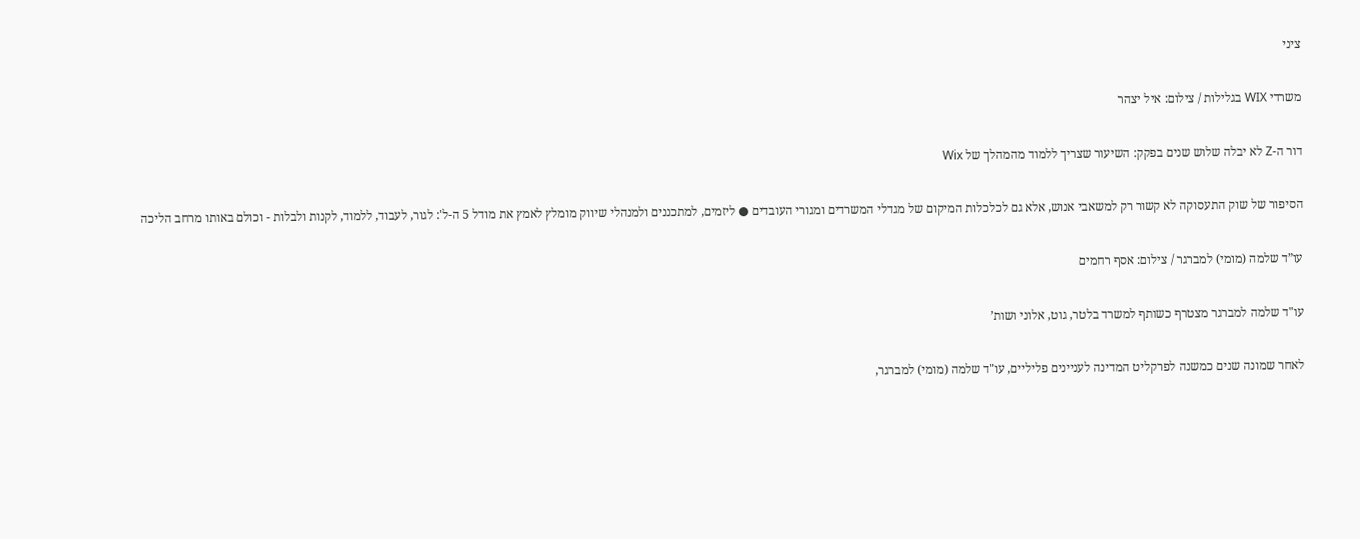ציני

משרדי WIX בגלילות / צילום: איל יצהר

דור ה-Z לא יבלה שלוש שנים בפקק: השיעור שצריך ללמוד מהמהלך של Wix

הסיפור של שוק התעסוקה לא קשור רק למשאבי אנוש, אלא גם לכלכלות המיקום של מגדלי המשרדים ומגורי העובדים ● ליזמים, למתכננים ולמנהלי שיווק מומלץ לאמץ את מודל 5 ה-ל': לגור, לעבוד, ללמוד, לקנות ולבלות - וכולם באותו מרחב הליכה

עו”ד שלמה (מומי) למברגר / צילום: אסף רחמים

עו"ד שלמה למברגר מצטרף כשותף למשרד בלטר, גוט, אלוני ושות’

לאחר שמונה שנים כמשנה לפרקליט המדינה לעניינים פליליים, עו"ד שלמה (מומי) למברגר,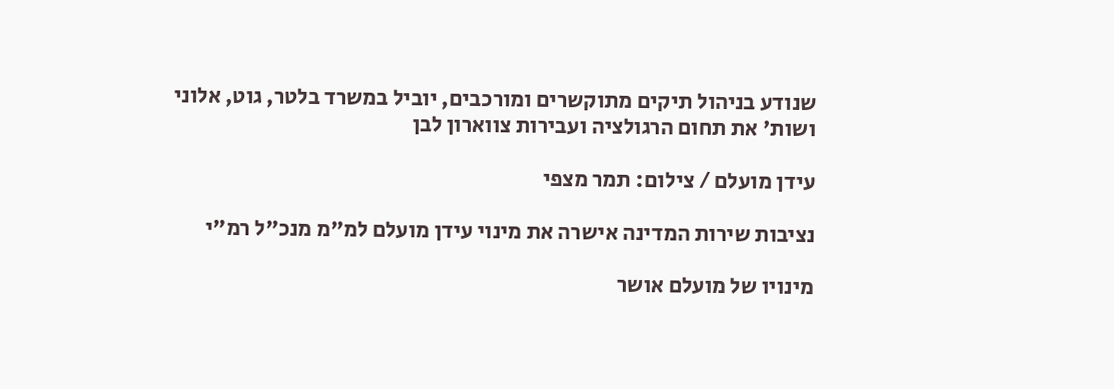שנודע בניהול תיקים מתוקשרים ומורכבים, יוביל במשרד בלטר, גוט, אלוני ושות' את תחום הרגולציה ועבירות צווארון לבן

עידן מועלם / צילום: תמר מצפי

נציבות שירות המדינה אישרה את מינוי עידן מועלם למ"מ מנכ"ל רמ"י

מינויו של מועלם אושר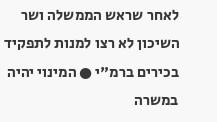לאחר שראש הממשלה ושר השיכון לא רצו למנות לתפקיד בכירים ברמ"י ● המינוי יהיה במשרה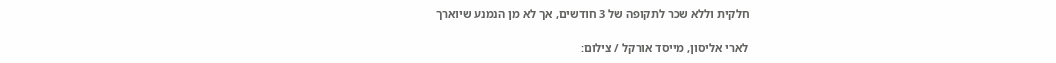חלקית וללא שכר לתקופה של 3 חודשים, אך לא מן הנמנע שיוארך

לארי אליסון, מייסד אורקל / צילום: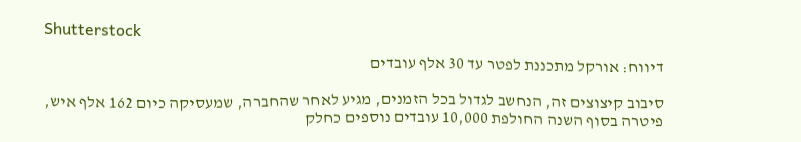Shutterstock

דיווח: אורקל מתכננת לפטר עד 30 אלף עובדים

סיבוב קיצוצים זה, הנחשב לגדול בכל הזמנים, מגיע לאחר שהחברה, שמעסיקה כיום 162 אלף איש, פיטרה בסוף השנה החולפת 10,000 עובדים נוספים כחלק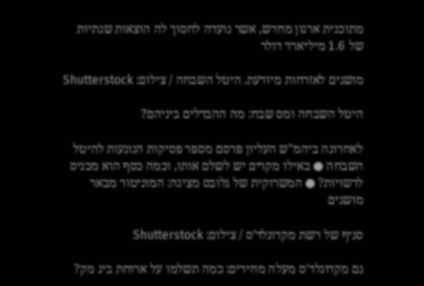מתוכנית ארגון מחדש, אשר נועדה לחסוך לה הוצאות שנתיות של 1.6 מיליארד דולר

מושגים לאזרחות מיודעת. היטל השבחה / צילום: Shutterstock

היטל השבחה ומס שבח: מה ההבדלים ביניהם?

לאחרונה ביהמ"ש העליון פרסם מספר פסיקות הנוגעות להיטל השבחה ● באילו מקרים יש לשלם אותו, וכמה כסף הוא מכניס לרשויות? ● המשרוקית של גלובס מציגה: המוניטור מבאר מושגים

סניף של רשת מקדונלד’ס / צילום: Shutterstock

גם מקדונלד'ס מעלה מחירים: כמה תשלמו על ארוחת ביג מק?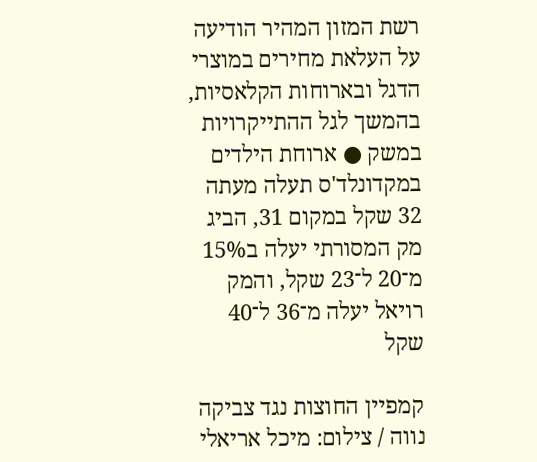רשת המזון המהיר הודיעה על העלאת מחירים במוצרי הדגל ובארוחות הקלאסיות, בהמשך לגל ההתייקרויות במשק ● ארוחת הילדים במקדונלד'ס תעלה מעתה 32 שקל במקום 31, הביג מק המסורתי יעלה ב15% מ־20 ל־23 שקל, והמק רויאל יעלה מ־36 ל־40 שקל

קמפיין החוצות נגד צביקה נווה / צילום: מיכל אריאלי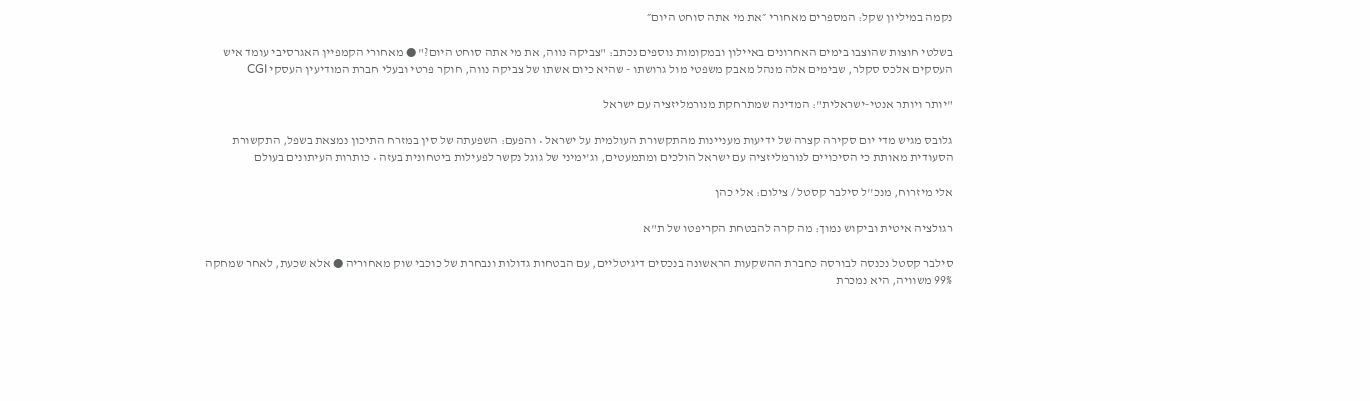נקמה במיליון שקל: המספרים מאחורי ״את מי אתה סוחט היום״

בשלטי חוצות שהוצבו בימים האחרונים באיילון ובמקומות נוספים נכתב: "צביקה נווה, את מי אתה סוחט היום?" ● מאחורי הקמפיין האגרסיבי עומד איש העסקים אלכס סקלר, שבימים אלה מנהל מאבק משפטי מול גרושתו - שהיא כיום אשתו של צביקה נווה, חוקר פרטי ובעלי חברת המודיעין העסקי CGI

"יותר ויותר אנטי-ישראלית": המדינה שמתרחקת מנורמליזציה עם ישראל

גלובס מגיש מדי יום סקירה קצרה של ידיעות מעניינות מהתקשורת העולמית על ישראל • והפעם: השפעתה של סין במזרח התיכון נמצאת בשפל, התקשורת הסעודית מאותת כי הסיכויים לנורמליזציה עם ישראל הולכים ומתמעטים, וג'ימיני של גוגל נקשר לפעילות ביטחונית בעזה • כותרות העיתונים בעולם

אלי מיזרוח, מנכ''ל סילבר קסטל / צילום: אלי כהן

רגולציה איטית וביקוש נמוך: מה קרה להבטחת הקריפטו של ת"א

סילבר קסטל נכנסה לבורסה כחברת ההשקעות הראשונה בנכסים דיגיטליים, עם הבטחות גדולות ונבחרת של כוכבי שוק מאחוריה ● אלא שכעת, לאחר שמחקה 99% משוויה, היא נמכרת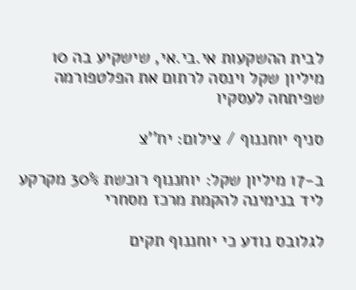לבית ההשקעות אי.בי.אי, שישקיע בה 10 מיליון שקל וינסה לרתום את הפלטפורמה שפיתחה לעסקיו

סניף יוחננוף / צילום: יח''צ

ב-17 מיליון שקל: יוחננוף רוכשת 30% מקרקע ליד בנימינה להקמת מרכז מסחרי

לגלובס נודע כי יוחננוף תקים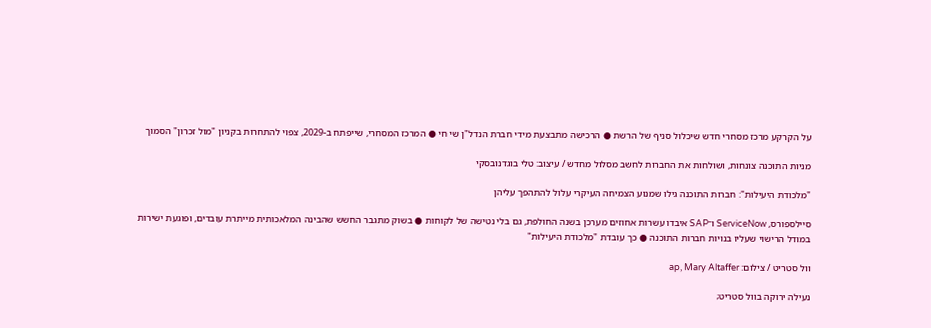על הקרקע מרכז מסחרי חדש שיכלול סניף של הרשת ● הרכישה מתבצעת מידי חברת הנדל"ן שי חי ● המרכז המסחרי, שייפתח ב-2029, צפוי להתחרות בקניון "מול זכרון" הסמוך

מניות התוכנה צונחות, ושולחות את החברות לחשב מסלול מחדש / עיצוב: טלי בוגדנובסקי

"מלכודת היעילות": חברות התוכנה גילו שמנוע הצמיחה העיקרי עלול להתהפך עליהן

סיילספורס, ServiceNow ו־SAP איבדו עשרות אחוזים מערכן בשנה החולפת, גם בלי נטישה של לקוחות ● בשוק מתגבר החשש שהבינה המלאכותית מייתרת עובדים, ופוגעת ישירות במודל הרישוי שעליו בנויות חברות התוכנה ● כך עובדת "מלכודת היעילות"

וול סטריט / צילום: ap, Mary Altaffer

נעילה ירוקה בוול סטריט;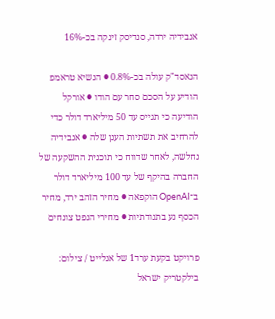אנבידיה ירדה, סנדיסק זינקה בכ-16%

הנאסד"ק עולה בכ-0.8% ● הנשיא טראמפ הודיע על הסכם סחר עם הודו ● אורקל הודיעה כי תגייס עד 50 מיליארד דולר כדי להרחיב את תשתיות הענן שלה ● אנבידיה נחלשה, לאחר שדווח כי תוכנית ההשקעה של החברה בהיקף של עד 100 מיליארד דולר ב־OpenAI הוקפאה ● מחיר הזהב ירד, מחיר הכסף נע בתנודתיות ● מחירי הנפט צונחים

פרויקט בקעת ערד1 של אנלייט / צילום: בילקטריק ישראל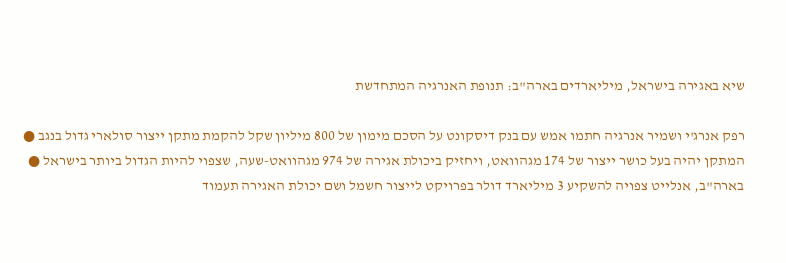שיא באגירה בישראל, מיליארדים בארה"ב: תנופת האנרגיה המתחדשת

רפק אנרג'י ושמיר אנרגיה חתמו אמש עם בנק דיסקונט על הסכם מימון של 800 מיליון שקל להקמת מתקן ייצור סולארי גדול בנגב ● המתקן יהיה בעל כושר ייצור של 174 מגהוואט, ויחזיק ביכולת אגירה של 974 מגהוואט-שעה, שצפוי להיות הגדול ביותר בישראל ● בארה"ב, אנלייט צפויה להשקיע 3 מיליארד דולר בפרויקט לייצור חשמל ושם יכולת האגירה תעמוד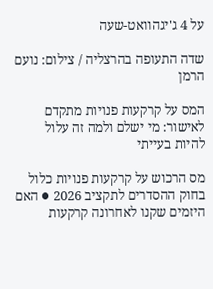על 4 ג'יגהוואט-שעה

שדה התעופה בהרצליה / צילום: נועם הרמן

המס על קרקעות פנויות מתקדם לאישור: מי ישלם ולמה זה עלול להיות בעייתי

מס הרכוש על קרקעות פנויות כלול בחוק ההסדרים לתקציב 2026 ● האם היזמים שקנו לאחרונה קרקעות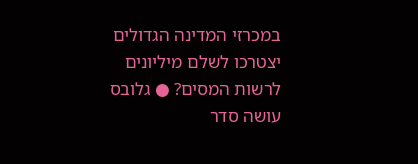במכרזי המדינה הגדולים יצטרכו לשלם מיליונים לרשות המסים? ● גלובס עושה סדר